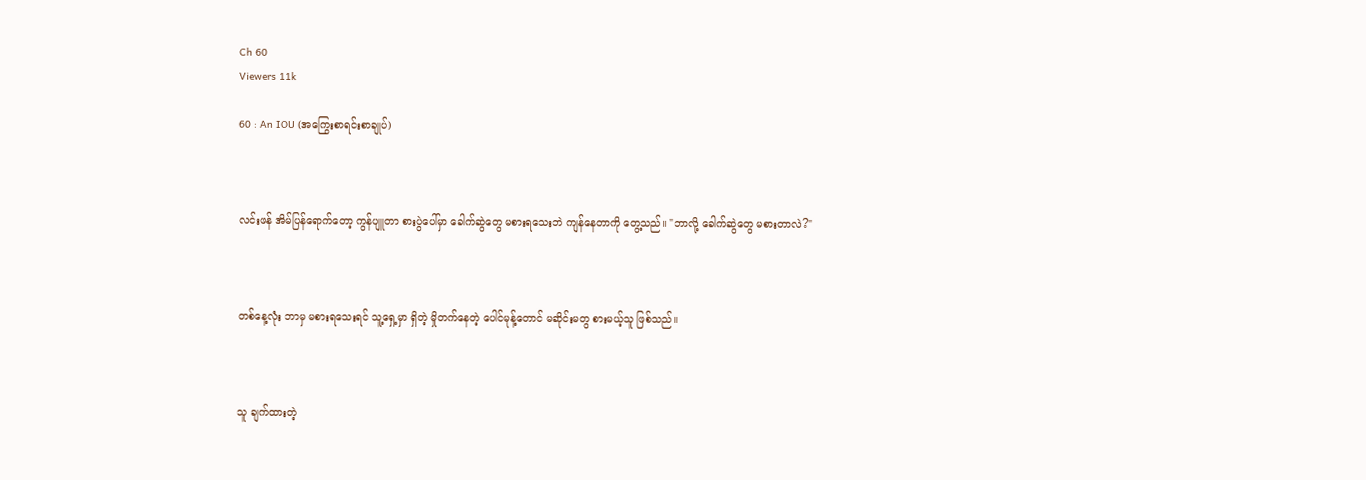Ch 60
Viewers 11k

60 : An IOU (အကြွေးစာရင်းစာချုပ်)



လင်းဖန် အိမ်ပြန်ရောက်တော့ ကွန်ပျူတာ စားပွဲပေါ်မှာ ခေါက်ဆွဲတွေ မစားရသေးဘဲ ကျန်နေတာကို တွေ့သည်။ "ဘာလို့ ခေါက်ဆွဲတွေ မစားတာလဲ?"



တစ်နေ့လုံး ဘာမှ မစားရသေးရင် သူ့ရှေ့မှာ ရှိတဲ့ မှိုတက်နေတဲ့ ပေါင်မုန့်တောင် မဆိုင်းမတွ စားမယ့်သူ ဖြစ်သည်။



သူ ချက်ထားတဲ့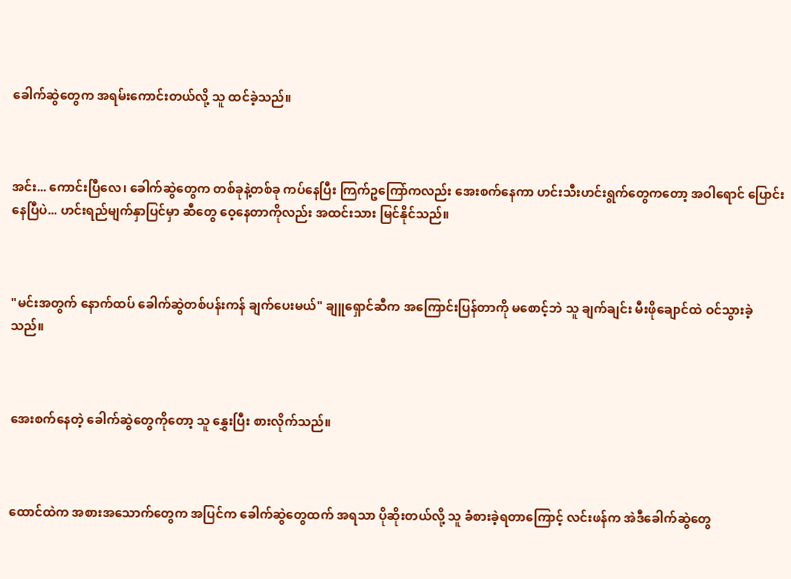ခေါက်ဆွဲတွေက အရမ်းကောင်းတယ်လို့ သူ ထင်ခဲ့သည်။



အင်း... ကောင်းပြီလေ၊ ခေါက်ဆွဲတွေက တစ်ခုနဲ့တစ်ခု ကပ်နေပြီး ကြက်ဥကြော်ကလည်း အေးစက်နေကာ ဟင်းသီးဟင်းရွက်တွေကတော့ အဝါရောင် ပြောင်းနေပြီပဲ... ဟင်းရည်မျက်နှာပြင်မှာ ဆီတွေ ဝေ့နေတာကိုလည်း အထင်းသား မြင်နိုင်သည်။



"မင်းအတွက် နောက်ထပ် ခေါက်ဆွဲတစ်ပန်းကန် ချက်ပေးမယ်" ချူရှောင်ဆီက အကြောင်းပြန်တာကို မစောင့်ဘဲ သူ ချက်ချင်း မီးဖိုချောင်ထဲ ဝင်သွားခဲ့သည်။



အေးစက်နေတဲ့ ခေါက်ဆွဲတွေကိုတော့ သူ နွှေးပြီး စားလိုက်သည်။



ထောင်ထဲက အစားအသောက်တွေက အပြင်က ခေါက်ဆွဲတွေထက် အရသာ ပိုဆိုးတယ်လို့ သူ ခံစားခဲ့ရတာကြောင့် လင်းဖန်က အဲဒီခေါက်ဆွဲတွေ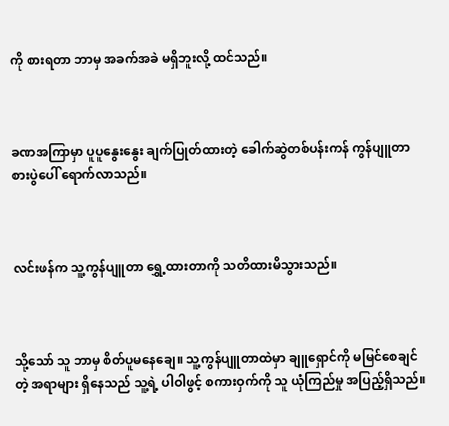ကို စားရတာ ဘာမှ အခက်အခဲ မရှိဘူးလို့ ထင်သည်။



ခဏအကြာမှာ ပူပူနွေးနွေး ချက်ပြုတ်ထားတဲ့ ခေါက်ဆွဲတစ်ပန်းကန် ကွန်ပျူတာ စားပွဲပေါ် ရောက်လာသည်။



လင်းဖန်က သူ့ကွန်ပျူတာ ရွှေ့ထားတာကို သတိထားမိသွားသည်။



သို့သော် သူ ဘာမှ စိတ်ပူမနေချေ။ သူ့ကွန်ပျူတာထဲမှာ ချူရှောင်ကို မမြင်စေချင်တဲ့ အရာများ ရှိနေသည် သူ့ရဲ့ ပါဝါဖွင့် စကားဝှက်ကို သူ ယုံကြည်မှု အပြည့်ရှိသည်။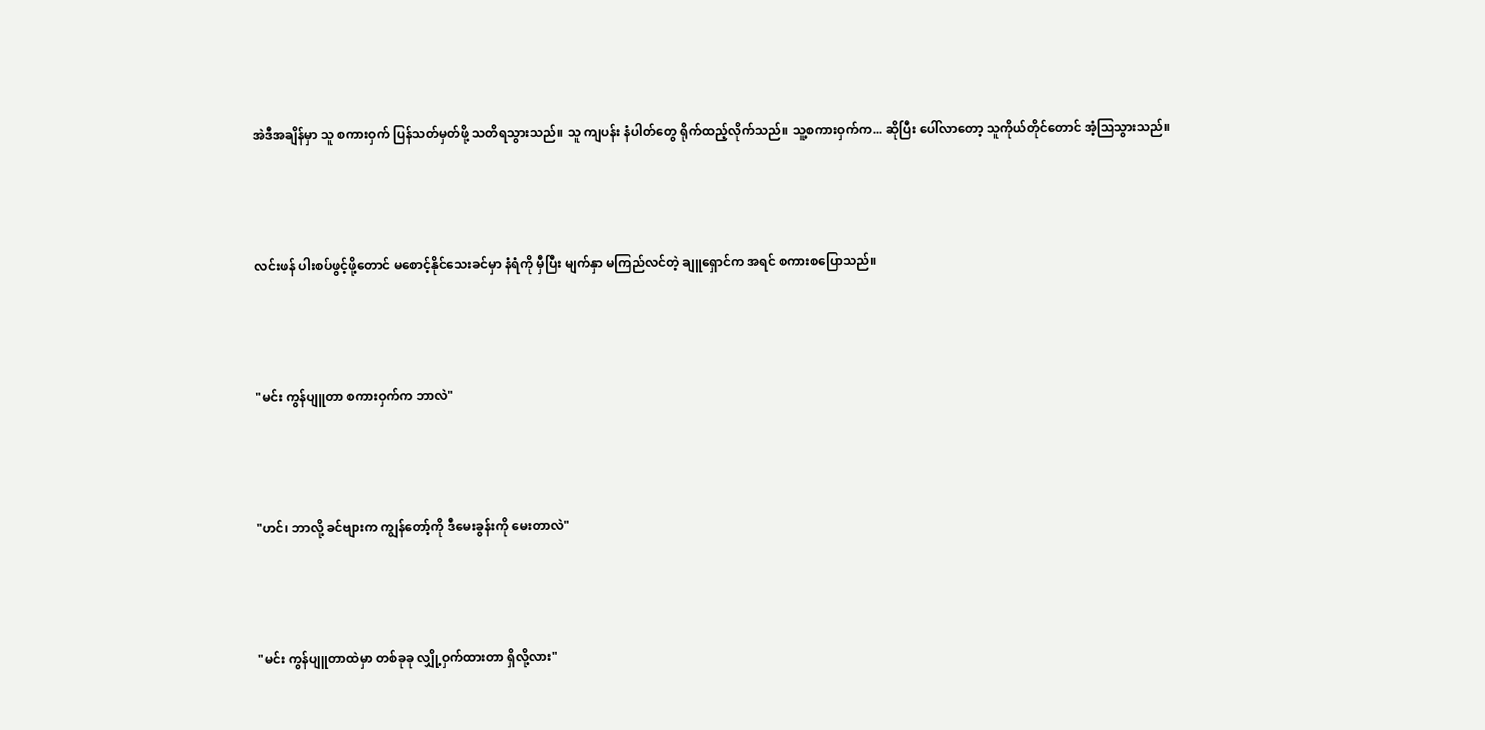အဲဒီအချိန်မှာ သူ စကားဝှက် ပြန်သတ်မှတ်ဖို့ သတိရသွားသည်။ သူ ကျပန်း နံပါတ်တွေ ရိုက်ထည့်လိုက်သည်။ သူ့စကားဝှက်က... ဆိုပြီး ပေါ်လာတော့ သူကိုယ်တိုင်တောင် အံ့သြသွားသည်။



လင်းဖန် ပါးစပ်ဖွင့်ဖို့တောင် မစောင့်နိုင်သေးခင်မှာ နံရံကို မှီပြီး မျက်နှာ မကြည်လင်တဲ့ ချူရှောင်က အရင် စကားစပြောသည်။



"မင်း ကွန်ပျူတာ စကားဝှက်က ဘာလဲ"



"ဟင်၊ ဘာလို့ ခင်ဗျားက ကျွန်တော့်ကို ဒီမေးခွန်းကို မေးတာလဲ"



"မင်း ကွန်ပျူတာထဲမှာ တစ်ခုခု လျှို့ဝှက်ထားတာ ရှိလို့လား"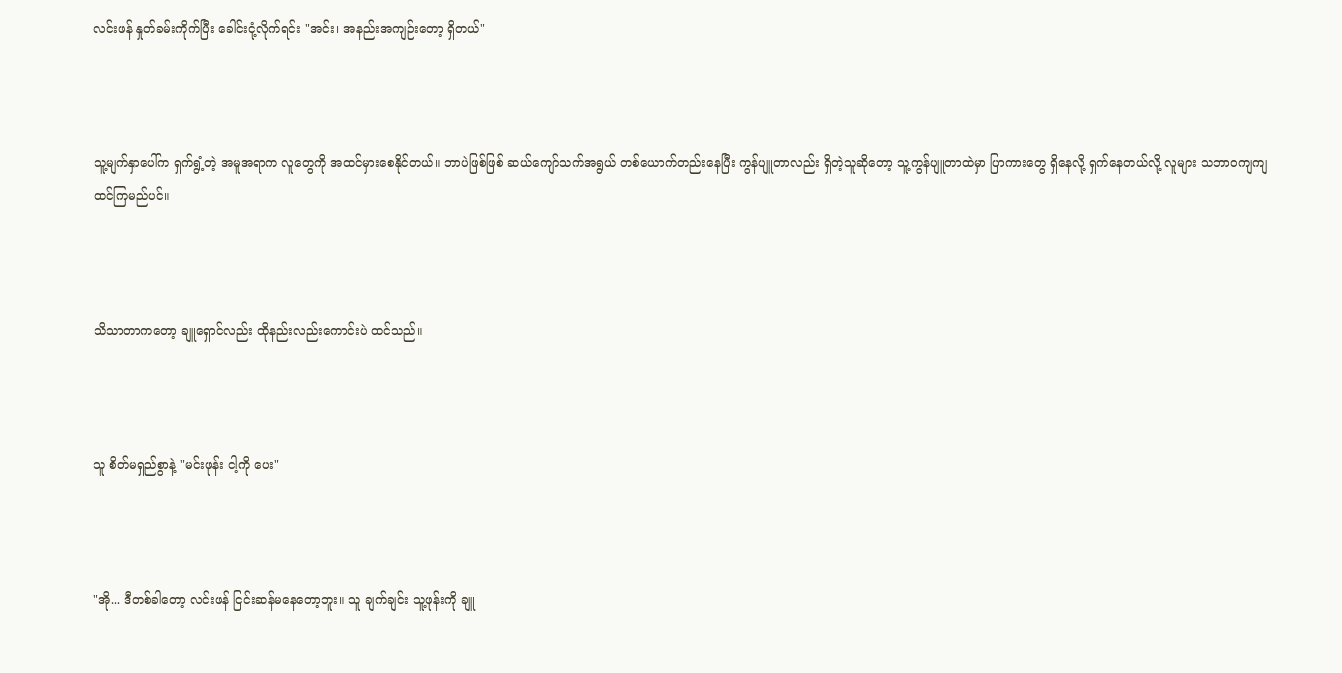လင်းဖန် နှုတ်ခမ်းကိုက်ပြီး ခေါင်းငုံ့လိုက်ရင်း "အင်း၊ အနည်းအကျဉ်းတော့ ရှိတယ်"



သူ့မျက်နှာပေါ်က ရှက်ရွံ့တဲ့ အမူအရာက လူတွေကို အထင်မှားစေနိုင်တယ်။ ဘာပဲဖြစ်ဖြစ် ဆယ်ကျော်သက်အရွယ် တစ်ယောက်တည်းနေပြီး ကွန်ပျူတာလည်း ရှိတဲ့သူဆိုတော့ သူ့ကွန်ပျူတာထဲမှာ ပြာကားတွေ ရှိနေလို့ ရှက်နေတယ်လို့ လူများ သဘာဝကျကျ ထင်ကြမည်ပင်။



သိသာတာကတော့ ချူရှောင်လည်း ထိုနည်းလည်းကောင်းပဲ ထင်သည်။



သူ စိတ်မရှည်စွာနဲ့ "မင်းဖုန်း ငါ့ကို ပေး"



"အို... ဒီတစ်ခါတော့ လင်းဖန် ငြင်းဆန်မနေတော့ဘူး။ သူ ချက်ချင်း သူ့ဖုန်းကို ချူ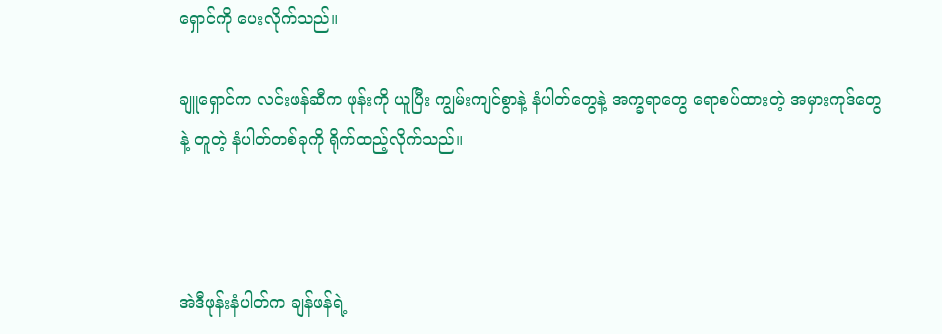ရှောင်ကို ပေးလိုက်သည်။

ချူရှောင်က လင်းဖန်ဆီက ဖုန်းကို ယူပြီး ကျွမ်းကျင်စွာနဲ့ နံပါတ်တွေနဲ့ အက္ခရာတွေ ရောစပ်ထားတဲ့ အမှားကုဒ်တွေနဲ့ တူတဲ့ နံပါတ်တစ်ခုကို ရိုက်ထည့်လိုက်သည်။



အဲဒီဖုန်းနံပါတ်က ချန်ဖန်ရဲ့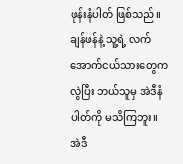ဖုန်းနံပါတ် ဖြစ်သည်။ ချန်ဖန်နဲ့ သူ့ရဲ့ လက်အောက်ငယ်သားတွေကလွဲပြီး ဘယ်သူမှ အဲဒီနံပါတ်ကို မသိကြဘူး။ အဲဒီ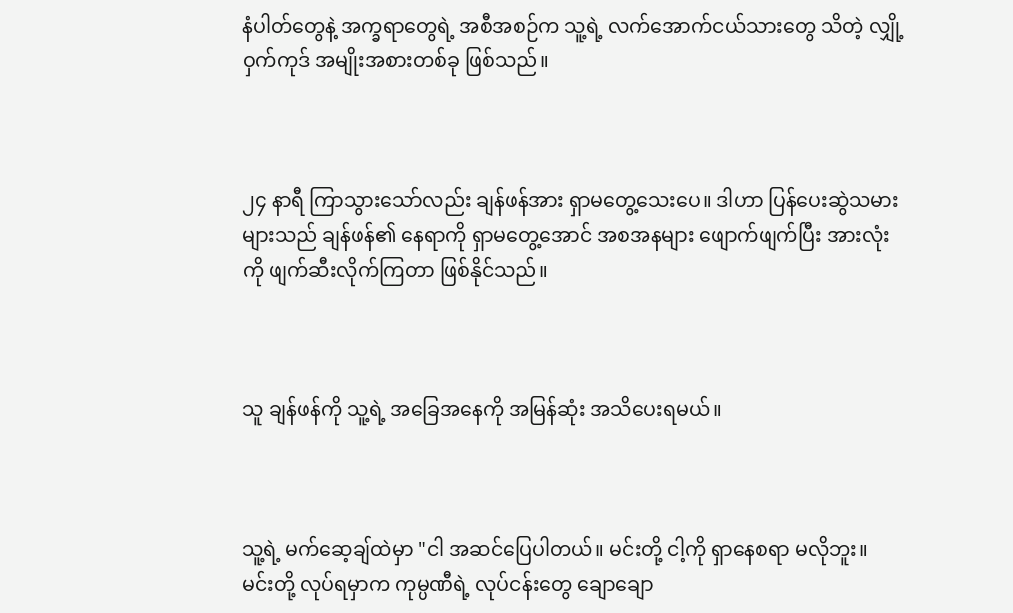နံပါတ်တွေနဲ့ အက္ခရာတွေရဲ့ အစီအစဉ်က သူ့ရဲ့ လက်အောက်ငယ်သားတွေ သိတဲ့ လျှို့ဝှက်ကုဒ် အမျိုးအစားတစ်ခု ဖြစ်သည်။



၂၄ နာရီ ကြာသွားသော်လည်း ချန်ဖန်အား ရှာမတွေ့သေးပေ။ ဒါဟာ ပြန်ပေးဆွဲသမားများသည် ချန်ဖန်၏ နေရာကို ရှာမတွေ့အောင် အစအနများ ဖျောက်ဖျက်ပြီး အားလုံးကို ဖျက်ဆီးလိုက်ကြတာ ဖြစ်နိုင်သည်။



သူ ချန်ဖန်ကို သူ့ရဲ့ အခြေအနေကို အမြန်ဆုံး အသိပေးရမယ်။



သူ့ရဲ့ မက်ဆေ့ချ်ထဲမှာ "ငါ အဆင်ပြေပါတယ်။ မင်းတို့ ငါ့ကို ရှာနေစရာ မလိုဘူး။ မင်းတို့ လုပ်ရမှာက ကုမ္ပဏီရဲ့ လုပ်ငန်းတွေ ချောချော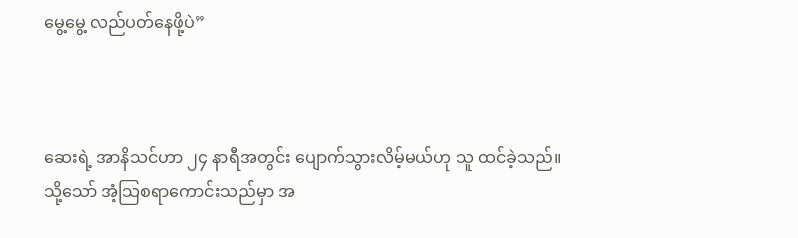မွေ့မွေ့ လည်ပတ်နေဖို့ပဲ”



ဆေးရဲ့ အာနိသင်ဟာ ၂၄ နာရီအတွင်း ပျောက်သွားလိမ့်မယ်ဟု သူ ထင်ခဲ့သည်။ သို့သော် အံ့သြစရာကောင်းသည်မှာ အ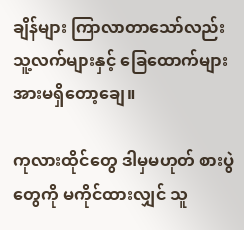ချိန်များ ကြာလာတာသော်လည်း သူ့လက်များနှင့် ခြေထောက်များ အားမရှိတော့ချေ။

ကုလားထိုင်တွေ ဒါမှမဟုတ် စားပွဲတွေကို မကိုင်ထားလျှင် သူ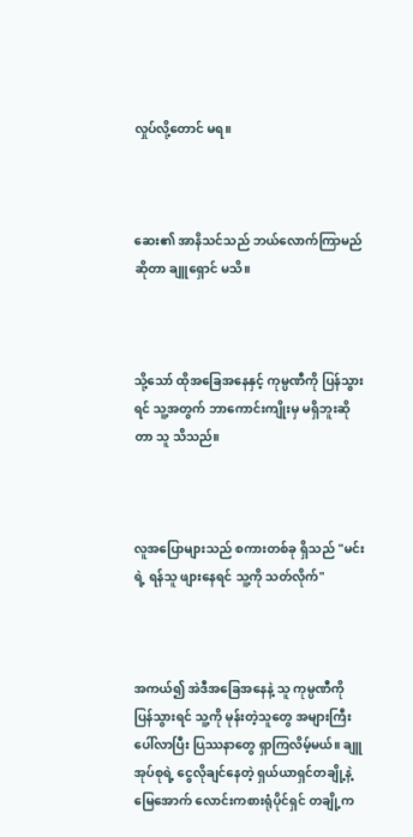လှုပ်လို့တောင် မရ။



ဆေး၏ အာနိသင်သည် ဘယ်လောက်ကြာမည်ဆိုတာ ချူရှောင် မသိ။



သို့သော် ထိုအခြေအနေနှင့် ကုမ္ပဏီကို ပြန်သွားရင် သူ့အတွက် ဘာကောင်းကျိုးမှ မရှိဘူးဆိုတာ သူ သိသည်။



လူအပြောများသည် စကားတစ်ခု ရှိသည် "မင်းရဲ့ ရန်သူ ဖျားနေရင် သူ့ကို သတ်လိုက်"



အကယ်၍ အဲဒီအခြေအနေနဲ့ သူ ကုမ္ပဏီကို ပြန်သွားရင် သူ့ကို မုန်းတဲ့သူတွေ အများကြီး ပေါ်လာပြီး ပြဿနာတွေ ရှာကြလိမ့်မယ်။ ချူအုပ်စုရဲ့ ငွေလိုချင်နေတဲ့ ရှယ်ယာရှင်တချို့နဲ့ မြေအောက် လောင်းကစားရုံပိုင်ရှင် တချို့က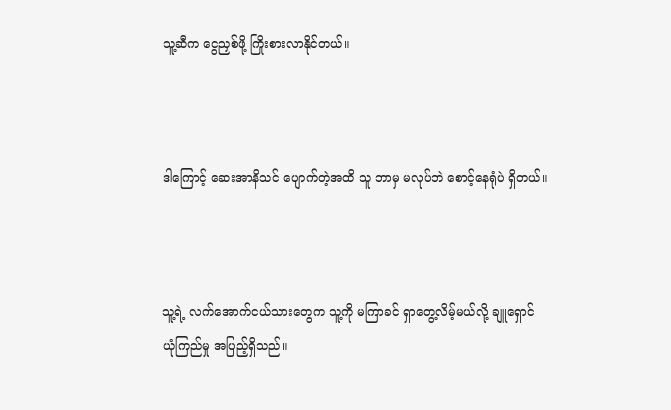သူ့ဆီက ငွေညှစ်ဖို့ ကြိုးစားလာနိုင်တယ်။



ဒါကြောင့် ဆေးအာနိသင် ပျောက်တဲ့အထိ သူ ဘာမှ မလုပ်ဘဲ စောင့်နေရုံပဲ ရှိတယ်။



သူ့ရဲ့ လက်အောက်ငယ်သားတွေက သူ့ကို မကြာခင် ရှာတွေ့လိမ့်မယ်လို့ ချူရှောင် ယုံကြည်မှု အပြည့်ရှိသည်။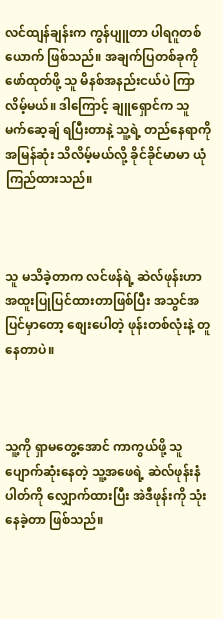လင်ထျန်ချန်းက ကွန်ပျူတာ ပါရဂူတစ်ယောက် ဖြစ်သည်။ အချက်ပြတစ်ခုကို ဖော်ထုတ်ဖို့ သူ မိနစ်အနည်းငယ်ပဲ ကြာလိမ့်မယ်။ ဒါကြောင့် ချူရှောင်က သူ မက်ဆေ့ချ် ရပြီးတာနဲ့ သူ့ရဲ့ တည်နေရာကို အမြန်ဆုံး သိလိမ့်မယ်လို့ ခိုင်ခိုင်မာမာ ယုံကြည်ထားသည်။



သူ မသိခဲ့တာက လင်ဖန်ရဲ့ ဆဲလ်ဖုန်းဟာ အထူးပြုပြင်ထားတာဖြစ်ပြီး အသွင်အပြင်မှာတော့ စျေးပေါတဲ့ ဖုန်းတစ်လုံးနဲ့ တူနေတာပဲ။



သူ့ကို ရှာမတွေ့အောင် ကာကွယ်ဖို့ သူ ပျောက်ဆုံးနေတဲ့ သူ့အဖေရဲ့ ဆဲလ်ဖုန်းနံပါတ်ကို လျှောက်ထားပြီး အဲဒီဖုန်းကို သုံးနေခဲ့တာ ဖြစ်သည်။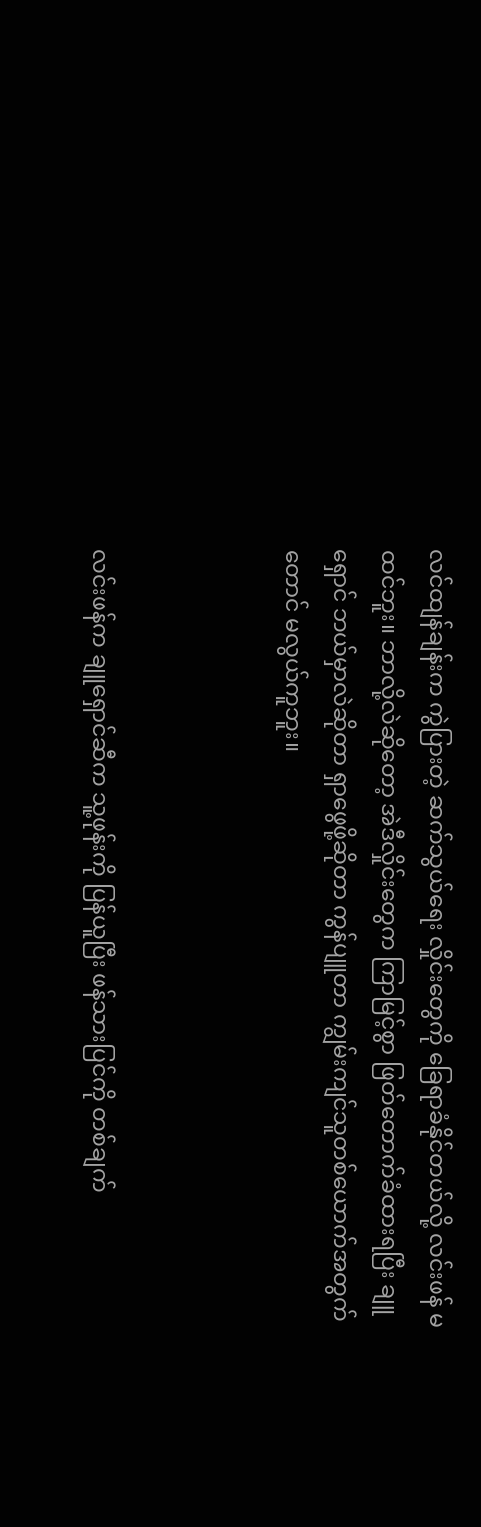လင်ထျန်ချန်းက ကွဲပြားတဲ့ ဆက်သွယ်ရေး လှိုင်းတွေကို ခြေရာခံနိုင်တယ်လို့ လင်းဖန် မထင်ဘူး။ ဘာလို့လဲဆိုတော့ အဲဒီလှိုင်းတွေက ကြာမြင့်စွာ ဖြတ်တောက်ခံထားရပြီး ချူရှောင် ဘယ်မှာလဲဆိုတာ ရှာဖွေဖို့ဆိုတာ ကွန်ပျူတာ ကျွမ်းကျင်သူတစ်ယောက်အတွက်တောင် မလွယ်ကူဘူး။



လင်းဖန်က ချူရှောင်ဆီက သူ့ဖုန်းကို ပြန်ယူပြီး ဖန်သားပြင်ကို တစ်ချက်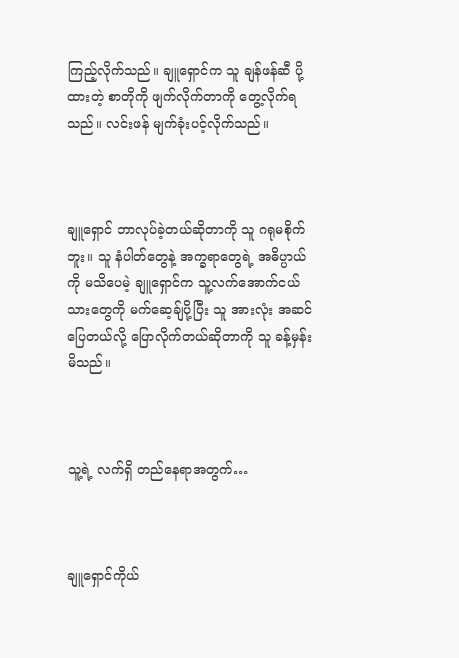ကြည့်လိုက်သည်။ ချူရှောင်က သူ ချန်ဖန်ဆီ ပို့ထားတဲ့ စာတိုကို ဖျက်လိုက်တာကို တွေ့လိုက်ရသည်။ လင်းဖန် မျက်ခုံးပင့်လိုက်သည်။



ချူရှောင် ဘာလုပ်ခဲ့တယ်ဆိုတာကို သူ ဂရုမစိုက်ဘူး။ သူ နံပါတ်တွေနဲ့ အက္ခရာတွေရဲ့ အဓိပ္ပာယ်ကို မသိပေမဲ့ ချူရှောင်က သူ့လက်အောက်ငယ်သားတွေကို မက်ဆေ့ချ်ပို့ပြီး သူ အားလုံး အဆင်ပြေတယ်လို့ ပြောလိုက်တယ်ဆိုတာကို သူ ခန့်မှန်းမိသည်။



သူ့ရဲ့ လက်ရှိ တည်နေရာအတွက်…



ချူရှောင်ကိုယ်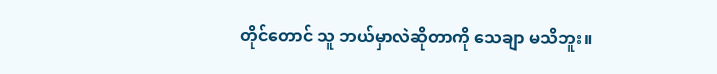တိုင်တောင် သူ ဘယ်မှာလဲဆိုတာကို သေချာ မသိဘူး။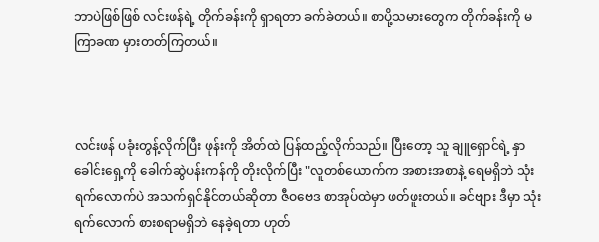ဘာပဲဖြစ်ဖြစ် လင်းဖန်ရဲ့ တိုက်ခန်းကို ရှာရတာ ခက်ခဲတယ်။ စာပို့သမားတွေက တိုက်ခန်းကို မကြာခဏ မှားတတ်ကြတယ်။



လင်းဖန် ပခုံးတွန့်လိုက်ပြီး ဖုန်းကို အိတ်ထဲ ပြန်ထည့်လိုက်သည်။ ပြီးတော့ သူ ချူရှောင်ရဲ့ နှာခေါင်းရှေ့ကို ခေါက်ဆွဲပန်းကန်ကို တိုးလိုက်ပြီး "လူတစ်ယောက်က အစားအစာနဲ့ ရေမရှိဘဲ သုံးရက်လောက်ပဲ အသက်ရှင်နိုင်တယ်ဆိုတာ ဇီဝဗေဒ စာအုပ်ထဲမှာ ဖတ်ဖူးတယ်။ ခင်ဗျား ဒီမှာ သုံးရက်လောက် စားစရာမရှိဘဲ နေခဲ့ရတာ ဟုတ်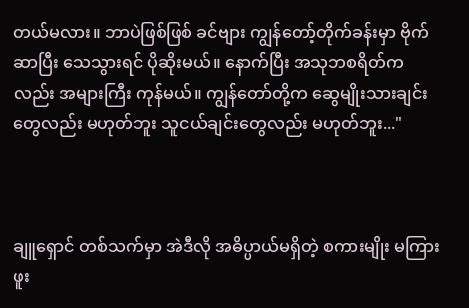တယ်မလား။ ဘာပဲဖြစ်ဖြစ် ခင်ဗျား ကျွန်တော့်တိုက်ခန်းမှာ ဗိုက်ဆာပြီး သေသွားရင် ပိုဆိုးမယ်။ နောက်ပြီး အသုဘစရိတ်ကလည်း အများကြီး ကုန်မယ်။ ကျွန်တော်တို့က ဆွေမျိုးသားချင်းတွေလည်း မဟုတ်ဘူး သူငယ်ချင်းတွေလည်း မဟုတ်ဘူး..."



ချူရှောင် တစ်သက်မှာ အဲဒီလို အဓိပ္ပာယ်မရှိတဲ့ စကားမျိုး မကြားဖူး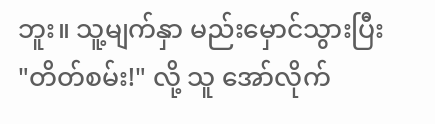ဘူး။ သူ့မျက်နှာ မည်းမှောင်သွားပြီး "တိတ်စမ်း!" လို့ သူ အော်လိုက်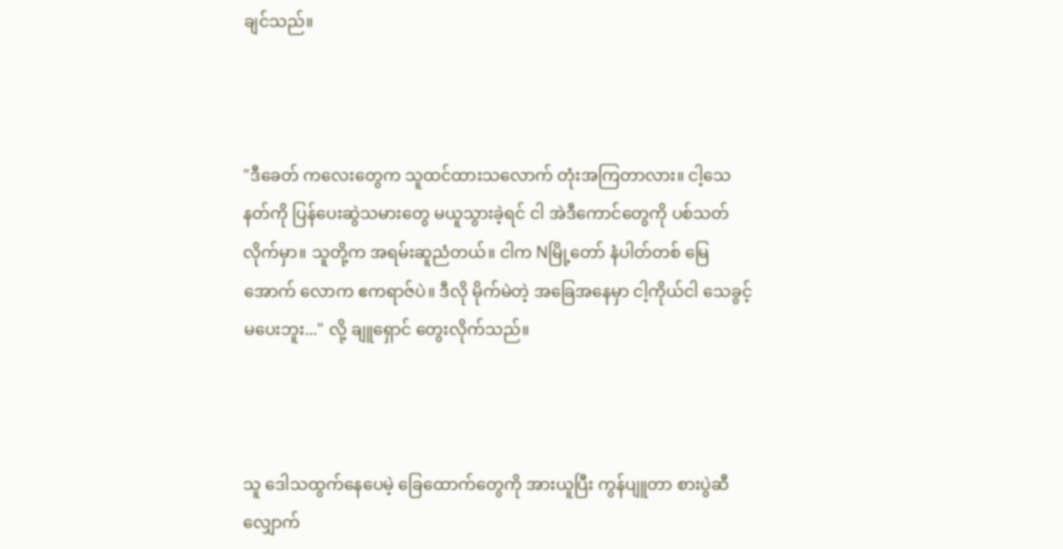ချင်သည်။



"ဒီခေတ် ကလေးတွေက သူထင်ထားသလောက် တုံးအကြတာလား။ ငါ့သေနတ်ကို ပြန်ပေးဆွဲသမားတွေ မယူသွားခဲ့ရင် ငါ အဲဒီကောင်တွေကို ပစ်သတ်လိုက်မှာ။ သူတို့က အရမ်းဆူညံတယ်။ ငါက Nမြို့တော် နံပါတ်တစ် မြေအောက် လောက ဧကရာဇ်ပဲ။ ဒီလို မိုက်မဲတဲ့ အခြေအနေမှာ ငါ့ကိုယ်ငါ သေခွင့် မပေးဘူး..." လို့ ချူရှောင် တွေးလိုက်သည်။



သူ ဒေါသထွက်နေပေမဲ့ ခြေထောက်တွေကို အားယူပြီး ကွန်ပျူတာ စားပွဲဆီ လျှောက်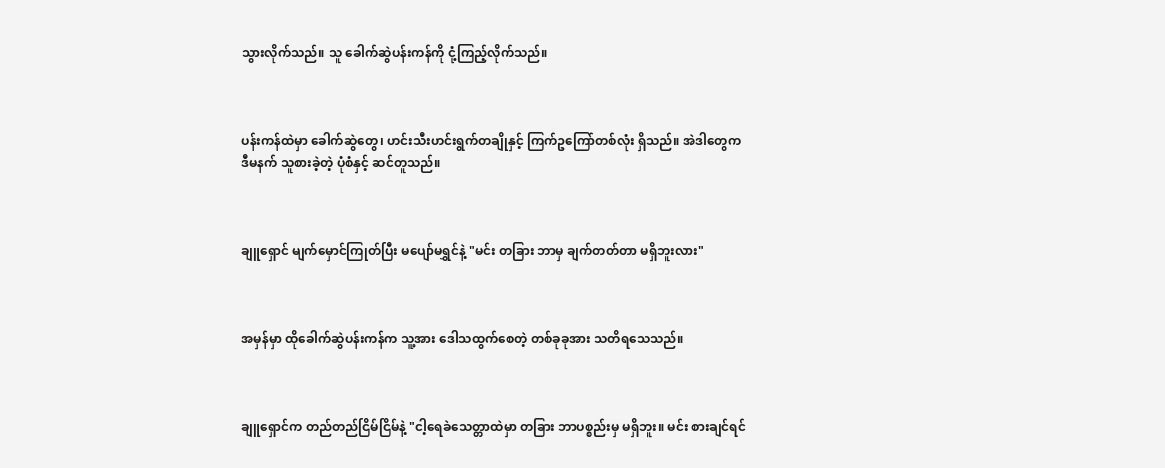သွားလိုက်သည်။ သူ ခေါက်ဆွဲပန်းကန်ကို ငုံ့ကြည့်လိုက်သည်။



ပန်းကန်ထဲမှာ ခေါက်ဆွဲတွေ၊ ဟင်းသီးဟင်းရွက်တချိုနှင့် ကြက်ဥကြော်တစ်လုံး ရှိသည်။ အဲဒါတွေက ဒီမနက် သူစားခဲ့တဲ့ ပုံစံနှင့် ဆင်တူသည်။



ချူရှောင် မျက်မှောင်ကြုတ်ပြီး မပျော်မရွှင်နဲ့ "မင်း တခြား ဘာမှ ချက်တတ်တာ မရှိဘူးလား"



အမှန်မှာ ထိုခေါက်ဆွဲပန်းကန်က သူ့အား ဒေါသထွက်စေတဲ့ တစ်ခုခုအား သတိရသေသည်။



ချူရှောင်က တည်တည်ငြိမ်ငြိမ်နဲ့ "ငါ့ရေခဲသေတ္တာထဲမှာ တခြား ဘာပစ္စည်းမှ မရှိဘူး။ မင်း စားချင်ရင်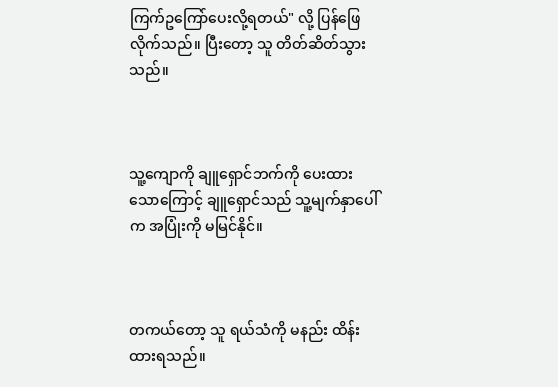ကြက်ဥကြော်ပေးလို့ရတယ်" လို့ ပြန်ဖြေလိုက်သည်။ ပြီးတော့ သူ တိတ်ဆိတ်သွားသည်။



သူ့ကျောကို ချူရှောင်ဘက်ကို ပေးထားသောကြောင့် ချူရှောင်သည် သူ့မျက်နှာပေါ်က အပြုံးကို မမြင်နိုင်။



တကယ်တော့ သူ ရယ်သံကို မနည်း ထိန်းထားရသည်။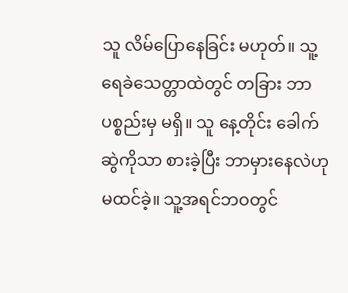သူ လိမ်ပြောနေခြင်း မဟုတ်။ သူ့ရေခဲသေတ္တာထဲတွင် တခြား ဘာပစ္စည်းမှ မရှိ။ သူ နေ့တိုင်း ခေါက်ဆွဲကိုသာ စားခဲ့ပြီး ဘာမှားနေလဲဟု မထင်ခဲ့။ သူ့အရင်ဘဝတွင်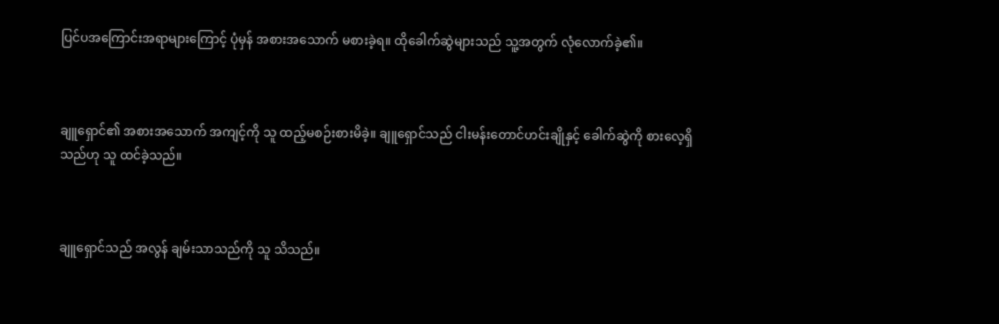ပြင်ပအကြောင်းအရာများကြောင့် ပုံမှန် အစားအသောက် မစားခဲ့ရ။ ထိုခေါက်ဆွဲများသည် သူ့အတွက် လုံလောက်ခဲ့၏။



ချူရှောင်၏ အစားအသောက် အကျင့်ကို သူ ထည့်မစဉ်းစားမိခဲ့။ ချူရှောင်သည် ငါးမန်းတောင်ဟင်းချိုနှင့် ခေါက်ဆွဲကို စားလေ့ရှိသည်ဟု သူ ထင်ခဲ့သည်။



ချူရှောင်သည် အလွန် ချမ်းသာသည်ကို သူ သိသည်။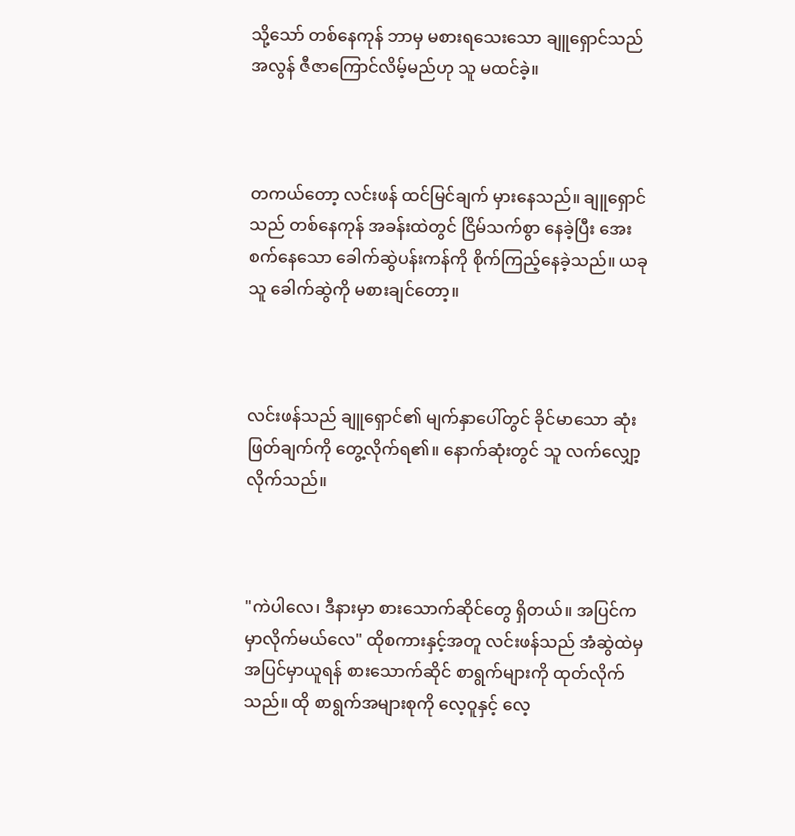သို့သော် တစ်နေကုန် ဘာမှ မစားရသေးသော ချူရှောင်သည် အလွန် ဇီဇာကြောင်လိမ့်မည်ဟု သူ မထင်ခဲ့။



တကယ်တော့ လင်းဖန် ထင်မြင်ချက် မှားနေသည်။ ချူရှောင်သည် တစ်နေကုန် အခန်းထဲတွင် ငြိမ်သက်စွာ နေခဲ့ပြီး အေးစက်နေသော ခေါက်ဆွဲပန်းကန်ကို စိုက်ကြည့်နေခဲ့သည်။ ယခု သူ ခေါက်ဆွဲကို မစားချင်တော့။



လင်းဖန်သည် ချူရှောင်၏ မျက်နှာပေါ်တွင် ခိုင်မာသော ဆုံးဖြတ်ချက်ကို တွေ့လိုက်ရ၏။ နောက်ဆုံးတွင် သူ လက်လျှော့လိုက်သည်။



"ကဲပါလေ၊ ဒီနားမှာ စားသောက်ဆိုင်တွေ ရှိတယ်။ အပြင်က မှာလိုက်မယ်လေ" ထိုစကားနှင့်အတူ လင်းဖန်သည် အံဆွဲထဲမှ အပြင်မှာယူရန် စားသောက်ဆိုင် စာရွက်များကို ထုတ်လိုက်သည်။ ထို စာရွက်အများစုကို လေ့ဝူနှင့် လေ့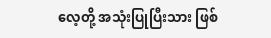လေ့တို့ အသုံးပြုပြီးသား ဖြစ်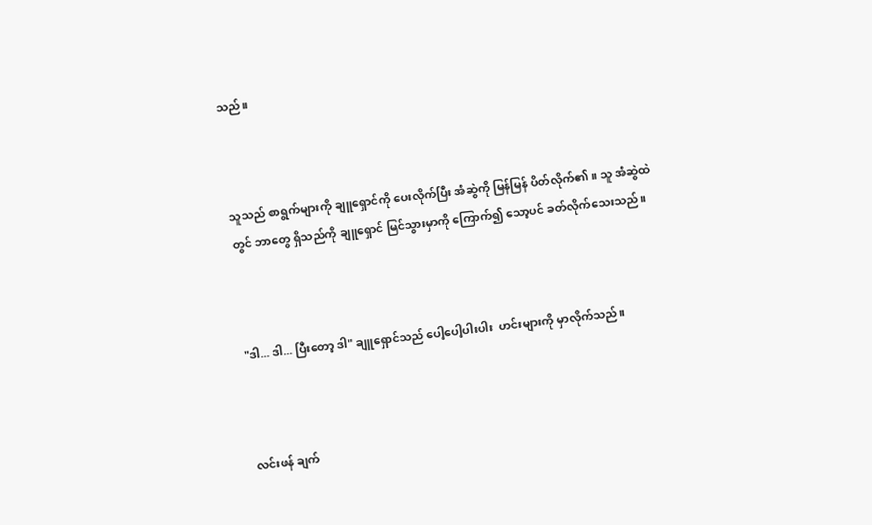သည်။



သူသည် စာရွက်များကို ချူရှောင်ကို ပေးလိုက်ပြီး အံဆွဲကို မြန်မြန် ပိတ်လိုက်၏။ သူ အံဆွဲထဲတွင် ဘာတွေ ရှိသည်ကို ချူရှောင် မြင်သွားမှာကို ကြောက်၍ သော့ပင် ခတ်လိုက်သေးသည်။



"ဒါ... ဒါ... ပြီးတော့ ဒါ" ချူရှောင်သည် ပေါ့ပေါ့ပါးပါး  ဟင်းများကို မှာလိုက်သည်။



လင်းဖန် ချက်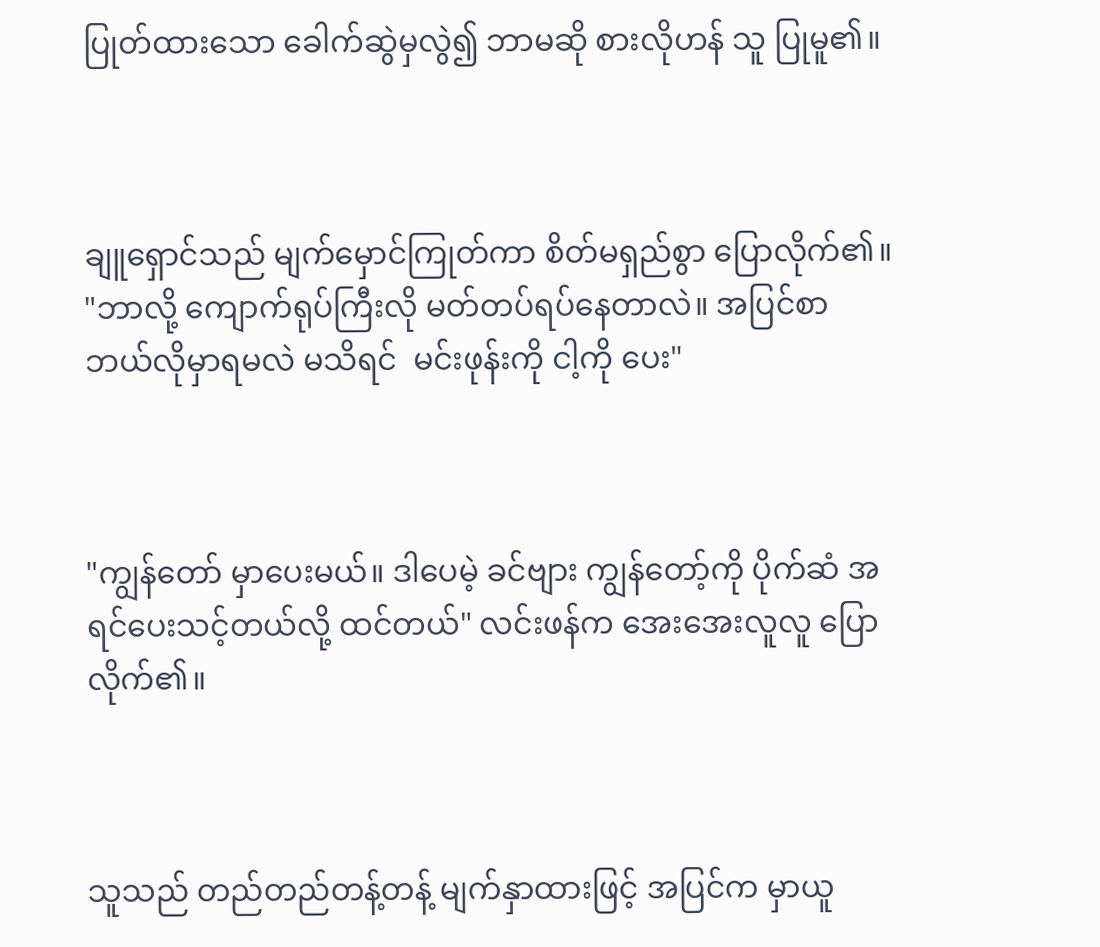ပြုတ်ထားသော ခေါက်ဆွဲမှလွဲ၍ ဘာမဆို စားလိုဟန် သူ ပြုမူ၏။



ချူရှောင်သည် မျက်မှောင်ကြုတ်ကာ စိတ်မရှည်စွာ ပြောလိုက်၏။ "ဘာလို့ ကျောက်ရုပ်ကြီးလို မတ်တပ်ရပ်နေတာလဲ။ အပြင်စာ ဘယ်လိုမှာရမလဲ မသိရင်  မင်းဖုန်းကို ငါ့ကို ပေး"



"ကျွန်တော် မှာပေးမယ်။ ဒါပေမဲ့ ခင်ဗျား ကျွန်တော့်ကို ပိုက်ဆံ အရင်ပေးသင့်တယ်လို့ ထင်တယ်" လင်းဖန်က အေးအေးလူလူ ပြောလိုက်၏။



သူသည် တည်တည်တန့်တန့် မျက်နှာထားဖြင့် အပြင်က မှာယူ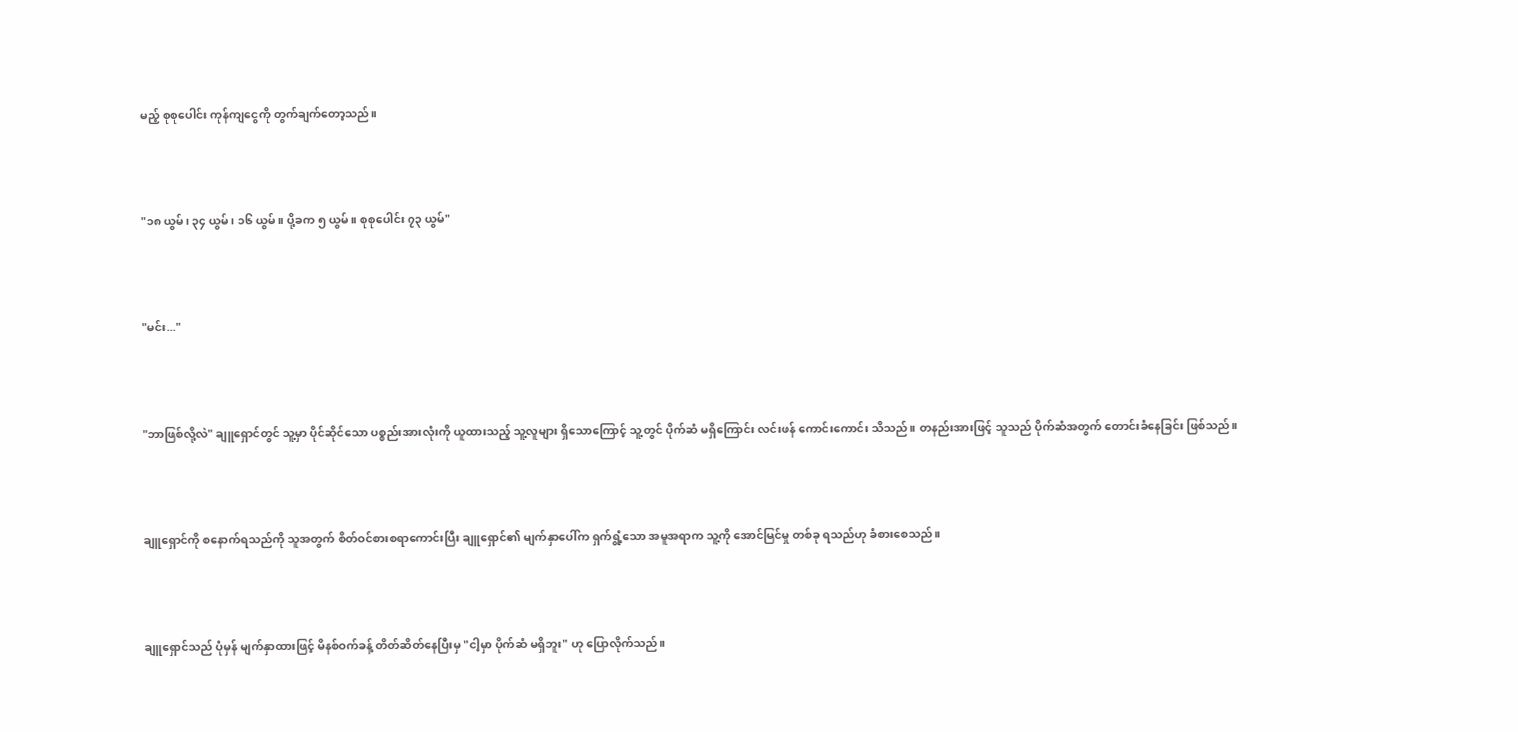မည့် စုစုပေါင်း ကုန်ကျငွေကို တွက်ချက်တော့သည်။



"၁၈ ယွမ်၊ ၃၄ ယွမ်၊ ၁၆ ယွမ်။ ပို့ခက ၅ ယွမ်။ စုစုပေါင်း ၇၃ ယွမ်"



"မင်း..."



"ဘာဖြစ်လို့လဲ" ချူရှောင်တွင် သူ့မှာ ပိုင်ဆိုင်သော ပစ္စည်းအားလုံးကို ယူထားသည့် သူ့လူများ ရှိသောကြောင့် သူ့တွင် ပိုက်ဆံ မရှိကြောင်း လင်းဖန် ကောင်းကောင်း သိသည်။ တနည်းအားဖြင့် သူသည် ပိုက်ဆံအတွက် တောင်းခံနေခြင်း ဖြစ်သည်။



ချူရှောင်ကို စနောက်ရသည်ကို သူအတွက် စိတ်ဝင်စားစရာကောင်းပြီး ချူရှောင်၏ မျက်နှာပေါ်က ရှက်ရွံ့သော အမူအရာက သူ့ကို အောင်မြင်မှု တစ်ခု ရသည်ဟု ခံစားစေသည်။



ချူရှောင်သည် ပုံမှန် မျက်နှာထားဖြင့် မိနစ်ဝက်ခန့် တိတ်ဆိတ်နေပြီးမှ "ငါ့မှာ ပိုက်ဆံ မရှိဘူး" ဟု ပြောလိုက်သည်။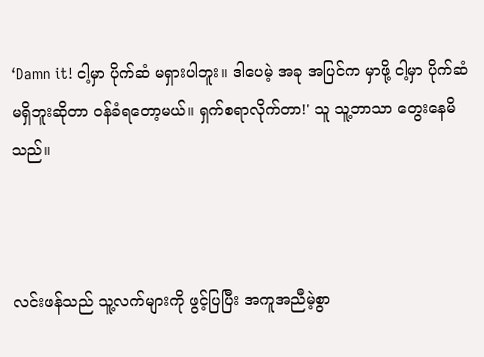‘Damn it! ငါ့မှာ ပိုက်ဆံ မရှားပါဘူး။ ဒါပေမဲ့ အခု အပြင်က မှာဖို့ ငါ့မှာ ပိုက်ဆံ မရှိဘူးဆိုတာ ဝန်ခံရတော့မယ်။ ရှက်စရာလိုက်တာ!' သူ သူ့ဘာသာ တွေးနေမိသည်။



လင်းဖန်သည် သူ့လက်များကို ဖွင့်ပြပြီး အကူအညီမဲ့စွာ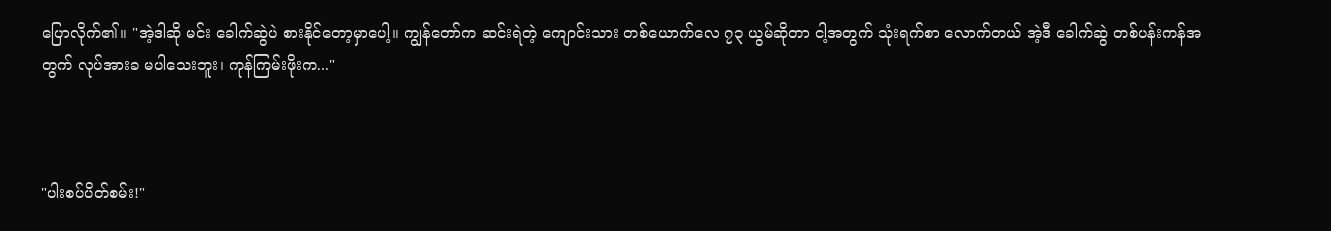ပြောလိုက်၏။ "အဲ့ဒါဆို မင်း ခေါက်ဆွဲပဲ စားနိုင်တော့မှာပေါ့။ ကျွန်တော်က ဆင်းရဲတဲ့ ကျောင်းသား တစ်ယောက်လေ ၇၃ ယွမ်ဆိုတာ ငါ့အတွက် သုံးရက်စာ လောက်တယ် အဲ့ဒီ ခေါက်ဆွဲ တစ်ပန်းကန်အတွက် လုပ်အားခ မပါသေးဘူး၊ ကုန်ကြမ်းဖိုးက..."



"ပါးစပ်ပိတ်စမ်း!"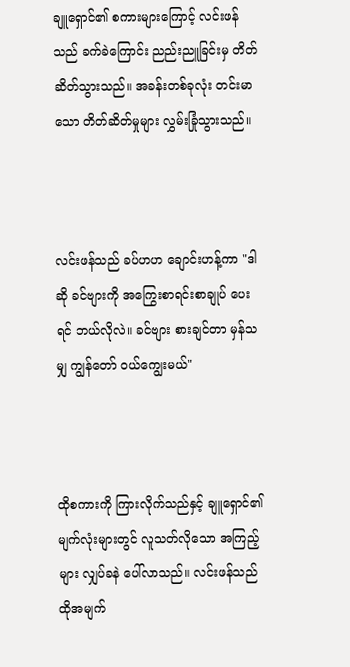ချူရှောင်၏ စကားများကြောင့် လင်းဖန်သည် ခက်ခဲကြောင်း ညည်းညူခြင်းမှ တိတ်ဆိတ်သွားသည်။ အခန်းတစ်ခုလုံး တင်းမာသော တိတ်ဆိတ်မှုများ လွှမ်းခြုံသွားသည်။



လင်းဖန်သည် ခပ်ဟဟ ချောင်းဟန့်ကာ "ဒါဆို ခင်ဗျားကို အကြွေးစာရင်းစာချုပ် ပေးရင် ဘယ်လိုလဲ။ ခင်ဗျား စားချင်တာ မှန်သမျှ ကျွန်တော် ဝယ်ကျွေးမယ်"



ထိုစကားကို ကြားလိုက်သည်နှင့် ချူရှောင်၏ မျက်လုံးများတွင် လူသတ်လိုသော အကြည့်များ လျှပ်ခနဲ ပေါ်လာသည်။ လင်းဖန်သည် ထိုအမျက်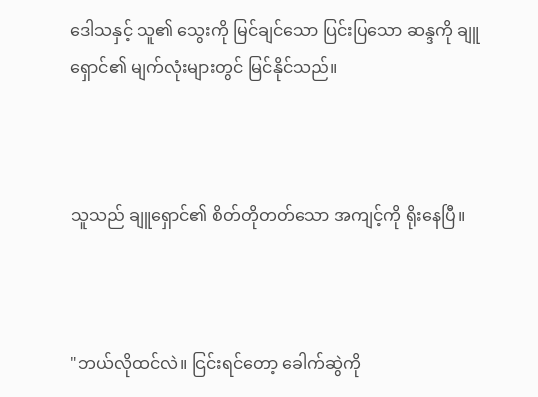ဒေါသနှင့် သူ၏ သွေးကို မြင်ချင်သော ပြင်းပြသော ဆန္ဒကို ချူရှောင်၏ မျက်လုံးများတွင် မြင်နိုင်သည်။



သူသည် ချူရှောင်၏ စိတ်တိုတတ်သော အကျင့်ကို ရိုးနေပြီ။



"ဘယ်လိုထင်လဲ။ ငြင်းရင်တော့ ခေါက်ဆွဲကို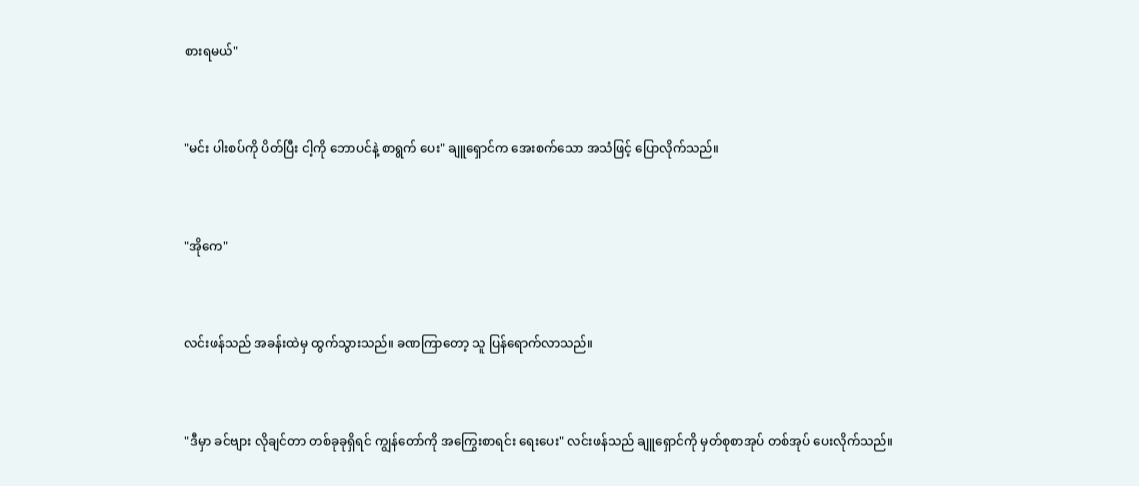စားရမယ်"



"မင်း ပါးစပ်ကို ပိတ်ပြီး ငါ့ကို ဘောပင်နဲ့ စာရွက် ပေး" ချူရှောင်က အေးစက်သော အသံဖြင့် ပြောလိုက်သည်။



"အိုကေ"



လင်းဖန်သည် အခန်းထဲမှ ထွက်သွားသည်။ ခဏကြာတော့ သူ ပြန်ရောက်လာသည်။



"ဒီမှာ ခင်ဗျား လိုချင်တာ တစ်ခုခုရှိရင် ကျွန်တော်ကို အကြွေးစာရင်း ရေးပေး" လင်းဖန်သည် ချူရှောင်ကို မှတ်စုစာအုပ် တစ်အုပ် ပေးလိုက်သည်။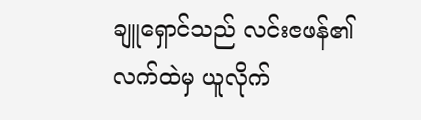ချူရှောင်သည် လင်းၔဖန်၏ လက်ထဲမှ ယူလိုက်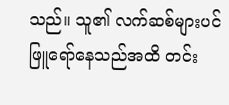သည်။ သူ၏ လက်ဆစ်များပင် ဖြူရော်နေသည်အထိ တင်း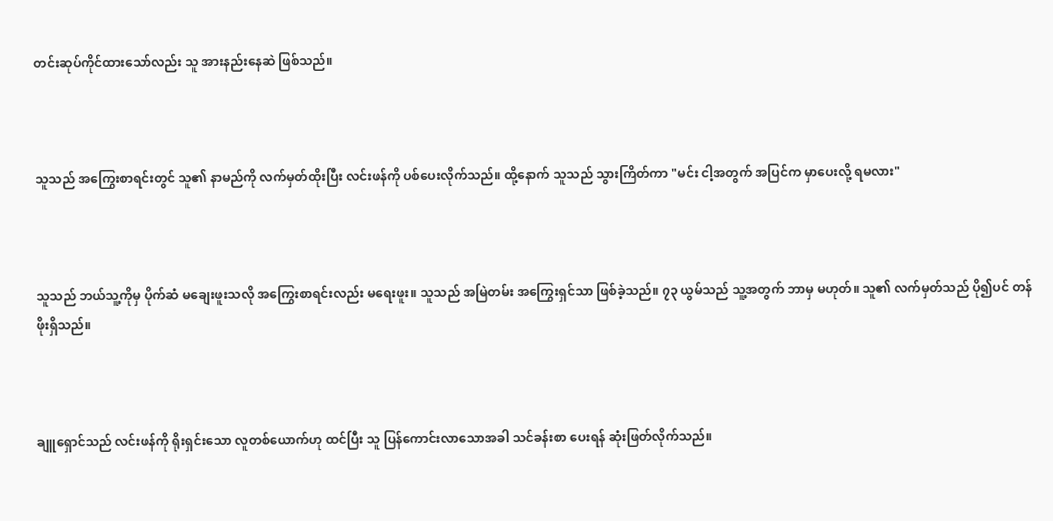တင်းဆုပ်ကိုင်ထားသော်လည်း သူ အားနည်းနေဆဲ ဖြစ်သည်။



သူသည် အကြွေးစာရင်းတွင် သူ၏ နာမည်ကို လက်မှတ်ထိုးပြီး လင်းဖန်ကို ပစ်ပေးလိုက်သည်။ ထို့နောက် သူသည် သွားကြိတ်ကာ "မင်း ငါ့အတွက် အပြင်က မှာပေးလို့ ရမလား"



သူသည် ဘယ်သူ့ကိုမှ ပိုက်ဆံ မချေးဖူးသလို အကြွေးစာရင်းလည်း မရေးဖူး။ သူသည် အမြဲတမ်း အကြွေးရှင်သာ ဖြစ်ခဲ့သည်။ ၇၃ ယွမ်သည် သူ့အတွက် ဘာမှ မဟုတ်။ သူ၏ လက်မှတ်သည် ပို၍ပင် တန်ဖိုးရှိသည်။



ချူရှောင်သည် လင်းဖန်ကို ရိုးရှင်းသော လူတစ်ယောက်ဟု ထင်ပြီး သူ ပြန်ကောင်းလာသောအခါ သင်ခန်းစာ ပေးရန် ဆုံးဖြတ်လိုက်သည်။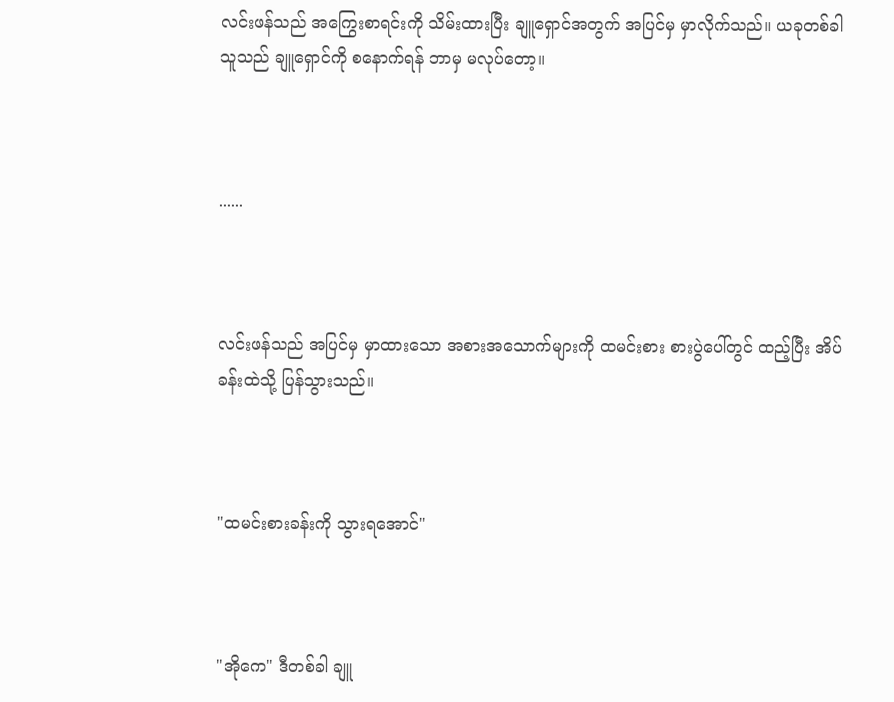လင်းဖန်သည် အကြွေးစာရင်းကို သိမ်းထားပြီး ချူရှောင်အတွက် အပြင်မှ မှာလိုက်သည်။ ယခုတစ်ခါ သူသည် ချူရှောင်ကို စနောက်ရန် ဘာမှ မလုပ်တော့။



......



လင်းဖန်သည် အပြင်မှ မှာထားသော အစားအသောက်များကို ထမင်းစား စားပွဲပေါ်တွင် ထည့်ပြီး အိပ်ခန်းထဲသို့ ပြန်သွားသည်။



"ထမင်းစားခန်းကို သွားရအောင်"



"အိုကေ" ဒီတစ်ခါ ချူ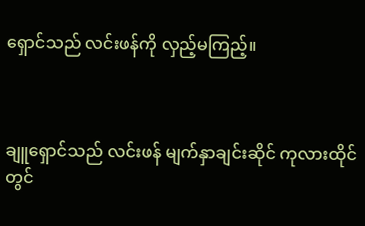ရှောင်သည် လင်းဖန်ကို လှည့်မကြည့်။



ချူရှောင်သည် လင်းဖန် မျက်နှာချင်းဆိုင် ကုလားထိုင်တွင်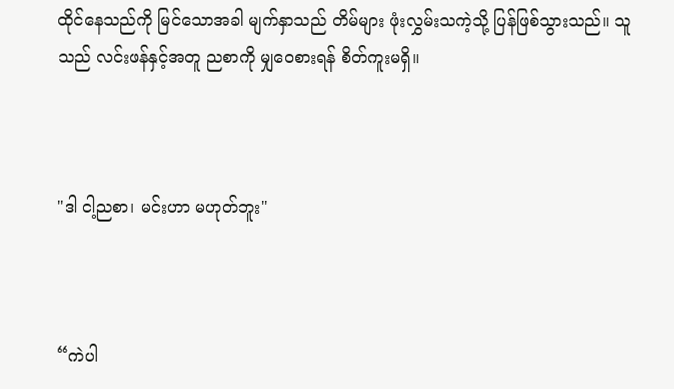ထိုင်နေသည်ကို မြင်သောအခါ မျက်နှာသည် တိမ်များ ဖုံးလွှမ်းသကဲ့သို့ ပြန်ဖြစ်သွားသည်။ သူသည် လင်းဖန်နှင့်အတူ ညစာကို မျှဝေစားရန် စိတ်ကူးမရှိ။



"ဒါ ငါ့ညစာ၊ မင်းဟာ မဟုတ်ဘူး"



“ကဲပါ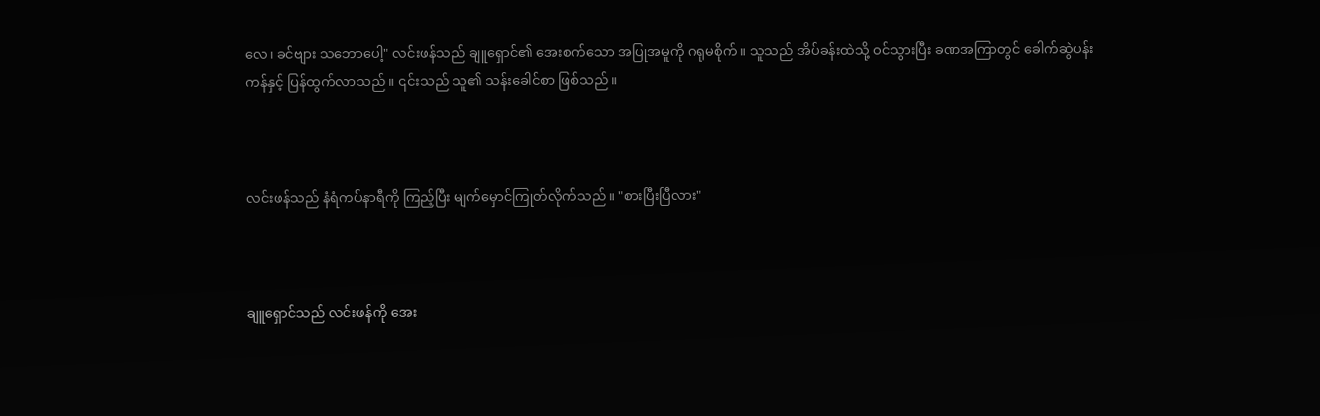လေ၊ ခင်ဗျား သဘောပေါ့" လင်းဖန်သည် ချူရှောင်၏ အေးစက်သော အပြုအမူကို ဂရုမစိုက်။ သူသည် အိပ်ခန်းထဲသို့ ဝင်သွားပြီး ခဏအကြာတွင် ခေါက်ဆွဲပန်းကန်နှင့် ပြန်ထွက်လာသည်။ ၎င်းသည် သူ၏ သန်းခေါင်စာ ဖြစ်သည်။



လင်းဖန်သည် နံရံကပ်နာရီကို ကြည့်ပြီး မျက်မှောင်ကြုတ်လိုက်သည်။ "စားပြီးပြီလား"



ချူရှောင်သည် လင်းဖန်ကို အေး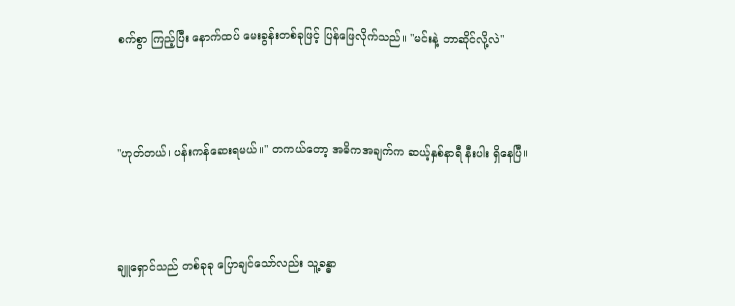စက်စွာ ကြည့်ပြီး နောက်ထပ် မေးခွန်းတစ်ခုဖြင့် ပြန်ဖြေလိုက်သည်။ "မင်းနဲ့ ဘာဆိုင်လို့လဲ"



"ဟုတ်တယ်၊ ပန်းကန်ဆေးရမယ်။" တကယ်တော့ အဓိကအချက်က ဆယ့်နှစ်နာရီ နီးပါး ရှိနေပြီ။



ချူရှောင်သည် တစ်ခုခု ပြောချင်သော်လည်း သူ့ခန္ဓာ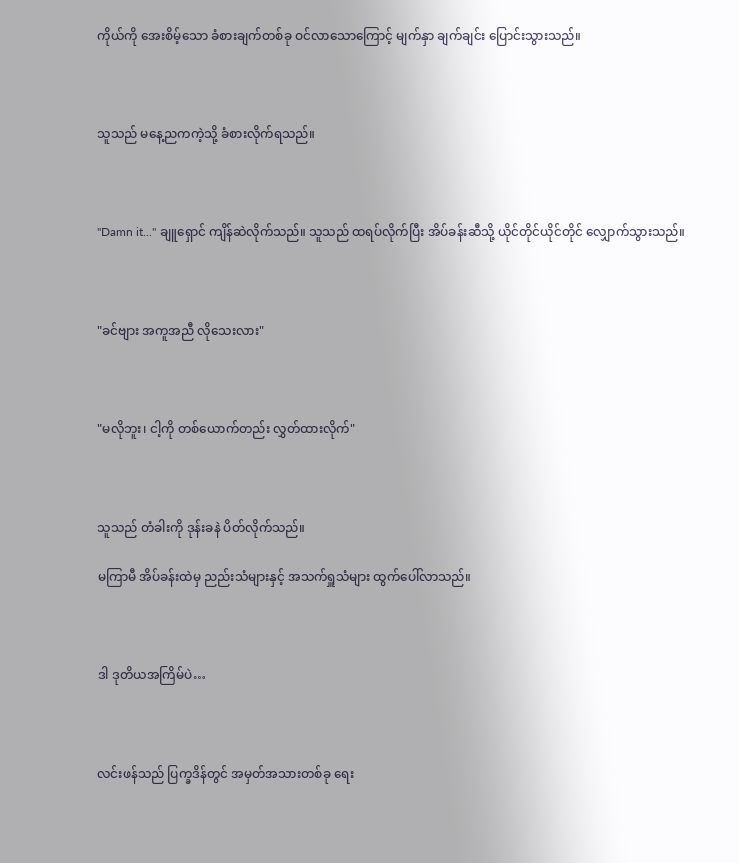ကိုယ်ကို အေးစိမ့်သော ခံစားချက်တစ်ခု ဝင်လာသောကြောင့် မျက်နှာ ချက်ချင်း ပြောင်းသွားသည်။



သူသည် မနေ့ညကကဲ့သို့ ခံစားလိုက်ရသည်။



"Damn it..." ချူရှောင် ကျိန်ဆဲလိုက်သည်။ သူသည် ထရပ်လိုက်ပြီး အိပ်ခန်းဆီသို့ ယိုင်တိုင်ယိုင်တိုင် လျှောက်သွားသည်။



"ခင်ဗျား အကူအညီ လိုသေးလား"



"မလိုဘူး၊ ငါ့ကို တစ်ယောက်တည်း လွှတ်ထားလိုက်"



သူသည် တံခါးကို ဒုန်းခနဲ ပိတ်လိုက်သည်။

မကြာမီ အိပ်ခန်းထဲမှ ညည်းသံများနှင့် အသက်ရှူသံများ ထွက်ပေါ်လာသည်။



ဒါ ဒုတိယအကြိမ်ပဲ…



လင်းဖန်သည် ပြက္ခဒိန်တွင် အမှတ်အသားတစ်ခု ရေး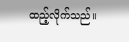ထည့်လိုက်သည်။